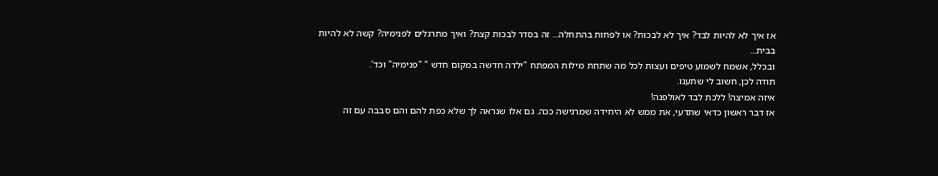אז איך לא להיות לבד? איך לא לבכות? או לפחות בהתחלה... זה בסדר לבכות קצת? ואיך מתרגלים לפנימיה? קשה לא להיות בבית...
ובכלל, אשמח לשמוע טיפים ועצות לכל מה שתחת מילות המפתח "ילדה חדשה במקום חדש " "פנימיה" וכד'.
תודה לכן, חשוב לי שתענו.
איזה אמיצה! ללכת לבד לאולפנה!
אז דבר ראשון כדאי שתדעי, את ממש לא היחידה שמרגישה ככה. גם אלו שנראה לך שלא כפת להם והם סבבה עם זה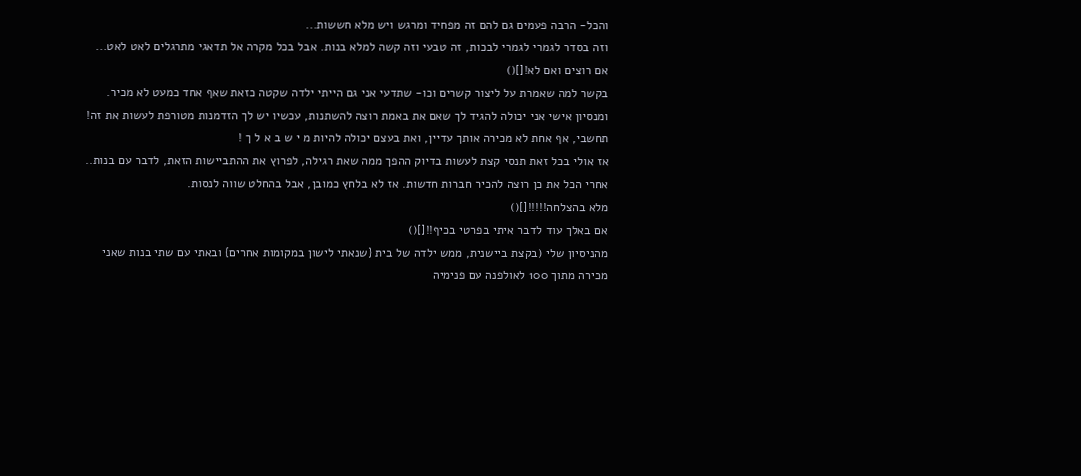והכל- הרבה פעמים גם להם זה מפחיד ומרגש ויש מלא חששות...
וזה בסדר לגמרי לגמרי לבכות, זה טבעי וזה קשה למלא בנות. אבל בכל מקרה אל תדאגי מתרגלים לאט לאט...
אם רוצים ואם לא![]()
בקשר למה שאמרת על ליצור קשרים וכו- שתדעי אני גם הייתי ילדה שקטה כזאת שאף אחד כמעט לא מכיר.
ומנסיון אישי אני יכולה להגיד לך שאם את באמת רוצה להשתנות, עכשיו יש לך הזדמנות מטורפת לעשות את זה! תחשבי, אף אחת לא מכירה אותך עדיין, ואת בעצם יכולה להיות מ י ש ב א ל ך !
אז אולי בכל זאת תנסי קצת לעשות בדיוק ההפך ממה שאת רגילה, לפרוץ את ההתביישות הזאת, לדבר עם בנות..
אחרי הכל את כן רוצה להכיר חברות חדשות. אז לא בלחץ כמובן, אבל בהחלט שווה לנסות.
מלא בהצלחה!!!!![]()
אם באלך עוד לדבר איתי בפרטי בכיף!![]()
מהניסיון שלי (בקצת ביישנית, ממש ילדה של בית {שנאתי לישון במקומות אחרים} ובאתי עם שתי בנות שאני מכירה מתוך 100 לאולפנה עם פנימיה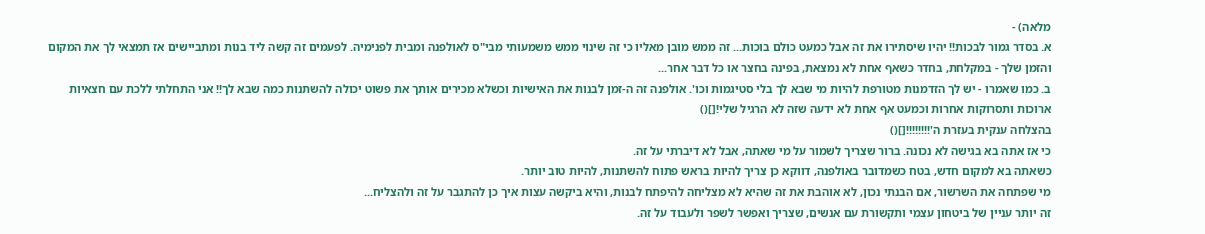מלאה) -
א. בסדר גמור לבכות!! יהיו שיסתירו את זה אבל כמעט כולם בוכות... זה ממש מובן מאליו כי זה שינוי ממש משמעותי מבי"ס לאולפנה ומבית לפנימיה. לפעמים זה קשה ליד בנות ומתביישים אז תמצאי לך את המקום והזמן שלך - במקלחת, בחדר כשאף אחת לא נמצאת, בפינה בחצר או כל דבר אחר...
ב. כמו שאמרו - יש לך הזדמנות מטורפת להיות מי שבא לך בלי סטיגמות וכו'. אולפנה זה ה-זמן לבנות את האישיות וכשלא מכירים אותך את פשוט יכולה להשתנות כמה שבא לך!! אני התחלתי ללכת עם חצאיות ארוכות ותסרוקות אחרות וכמעט אף אחת לא ידעה שזה לא הרגיל שלי![]()
בהצלחה ענקית בעזרת ה'!!!!!!!![]()
כי אז אתה בא בגישה לא נכונה. ברור שצריך לשמור על מי שאתה, אבל לא דיברתי על זה.
כשאתה בא למקום חדש, בטח כשמדובר באולפנה, דווקא כן צריך להיות בראש פתוח להשתנות, להיות טוב יותר.
מי שפתחה את השרשור, אם הבנתי נכון, לא אוהבת את זה שהיא לא מצליחה להיפתח לבנות, והיא ביקשה עצות איך כן להתגבר על זה ולהצליח...
זה יותר עניין של ביטחון עצמי ותקשורת עם אנשים, שצריך ואפשר לשפר ולעבוד על זה.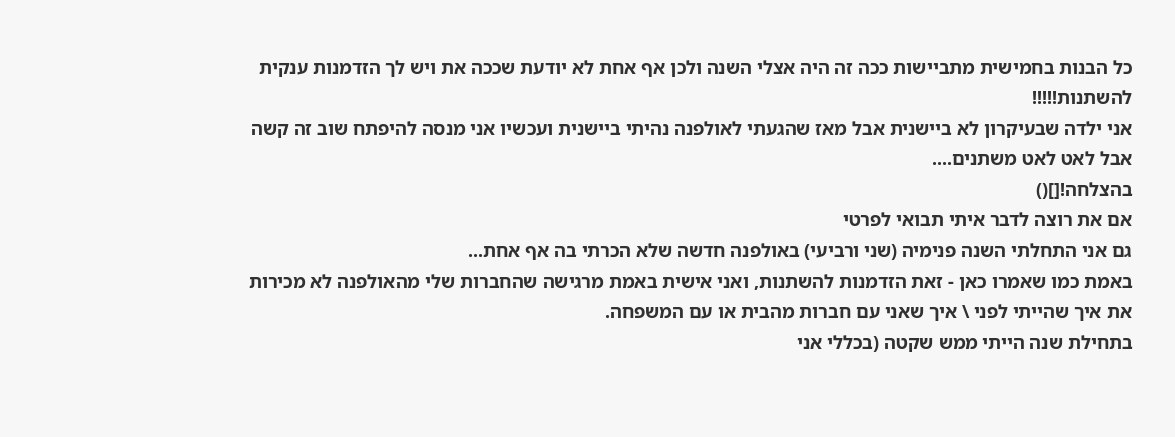כל הבנות בחמישית מתביישות ככה זה היה אצלי השנה ולכן אף אחת לא יודעת שככה את ויש לך הזדמנות ענקית להשתנות!!!!!
אני ילדה שבעיקרון לא ביישנית אבל מאז שהגעתי לאולפנה נהיתי ביישנית ועכשיו אני מנסה להיפתח שוב זה קשה אבל לאט לאט משתנים....
בהצלחה![]()
אם את רוצה לדבר איתי תבואי לפרטי
גם אני התחלתי השנה פנימיה (שני ורביעי) באולפנה חדשה שלא הכרתי בה אף אחת...
באמת כמו שאמרו כאן - זאת הזדמנות להשתנות, ואני אישית באמת מרגישה שהחברות שלי מהאולפנה לא מכירות את איך שהייתי לפני \ איך שאני עם חברות מהבית או עם המשפחה.
בתחילת שנה הייתי ממש שקטה (בכללי אני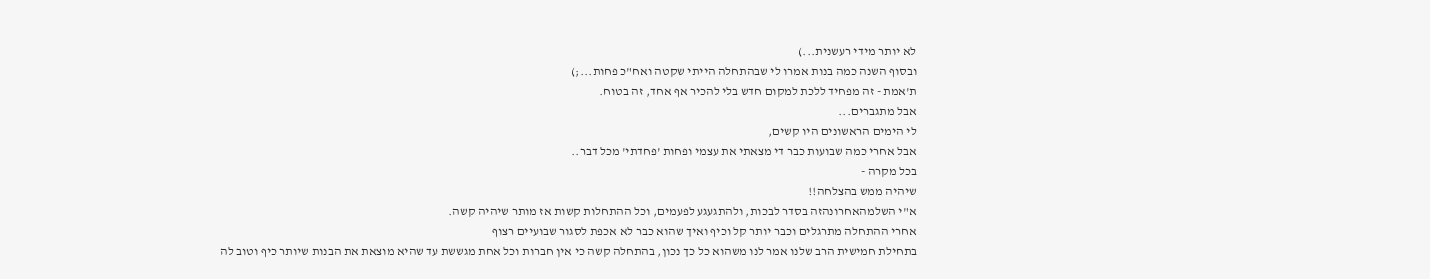לא יותר מידי רעשנית...)
ובסוף השנה כמה בנות אמרו לי שבהתחלה הייתי שקטה ואח"כ פחות...;)
ת'אמת - זה מפחיד ללכת למקום חדש בלי להכיר אף אחד, זה בטוח.
אבל מתגברים...
לי הימים הראשונים היו קשים,
אבל אחרי כמה שבועות כבר די מצאתי את עצמי ופחות 'פחדתי' מכל דבר..
בכל מקרה -
שיהיה ממש בהצלחה!!
א"י השלמהאחרונהזה בסדר לבכות, ולהתגעגע לפעמים, וכל ההתחלות קשות אז מותר שיהיה קשה.
אחרי ההתחלה מתרגלים וכבר יותר קל וכיף ואיך שהוא כבר לא אכפת לסגור שבועיים רצוף
בתחילת חמישית הרב שלנו אמר לנו משהוא כל כך נכון, בהתחלה קשה כי אין חברות וכל אחת מגששת עד שהיא מוצאת את הבנות שיותר כיף וטוב לה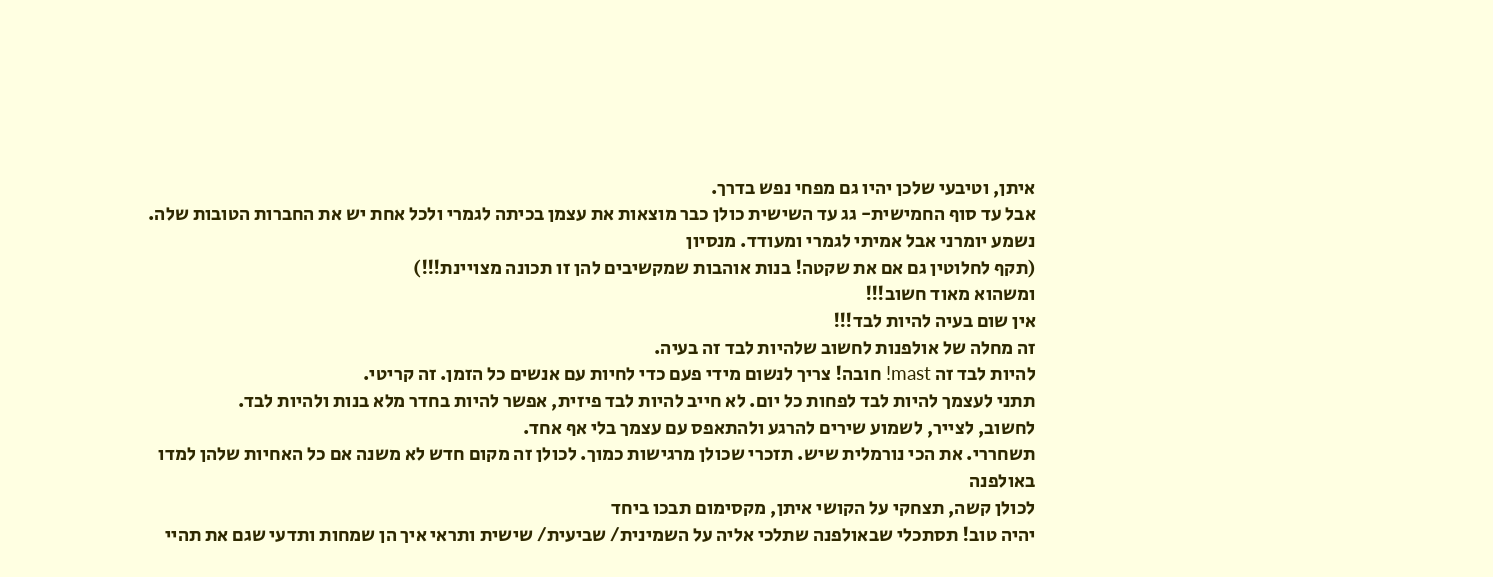איתן, וטיבעי שלכן יהיו גם מפחי נפש בדרך.
אבל עד סוף החמישית- גג עד השישית כולן כבר מוצאות את עצמן בכיתה לגמרי ולכל אחת יש את החברות הטובות שלה. נשמע יומרני אבל אמיתי לגמרי ומעודד. מנסיון
(תקף לחלוטין גם אם את שקטה! בנות אוהבות שמקשיבים להן זו תכונה מצויינת!!!)
ומשהוא מאוד חשוב!!!
אין שום בעיה להיות לבד!!!
זה מחלה של אולפנות לחשוב שלהיות לבד זה בעיה.
להיות לבד זה mast! חובה! צריך לנשום מידי פעם כדי לחיות עם אנשים כל הזמן. זה קריטי.
תתני לעצמך להיות לבד לפחות כל יום. לא חייב להיות לבד פיזית, אפשר להיות בחדר מלא בנות ולהיות לבד.
לחשוב, לצייר, לשמוע שירים להרגע ולהתאפס עם עצמך בלי אף אחד.
תשחררי. את הכי נורמלית שיש. תזכרי שכולן מרגישות כמוך. לכולן זה מקום חדש לא משנה אם כל האחיות שלהן למדו באולפנה
לכולן קשה, תצחקי על הקושי איתן, מקסימום תבכו ביחד
יהיה טוב! תסתכלי שבאולפנה שתלכי אליה על השמינית/ שביעית/ שישית ותראי איך הן שמחות ותדעי שגם את תהיי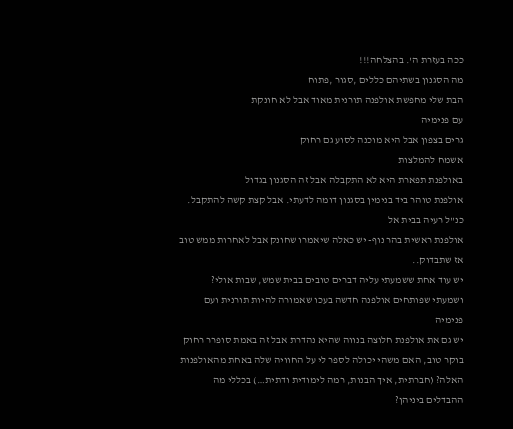ככה בעזרת ה'. בהצלחה!!!
מה הסגנון בשתיהם כללים ,סגור ,פתוח
הבת שלי מחפשת אולפנה תורנית מאוד אבל לא חונקת
עם פנימיה
גרים בצפון אבל היא מוכנה לסוע גם רחוק
אשמח להמלצות
באולפנת תפארת היא לא התקבלה אבל זה הסגנון בגדול
אולפנת טוהר ביד בנימין בסגנון דומה לדעתי. אבל קצת קשה להתקבל. כנ"ל רעיה בבית אל
אולפנת ראשית בהר נוף- יש כאלה שיאמרו שחונק אבל לאחרות ממש טוב אז שתבדוק..
יש עוד אחת ששמעתי עליה דברים טובים בבית שמש, שבות אולי?
ושמעתי שפותחים אולפנה חדשה בעכו שאמורה להיות תורנית ועם פנימיה
יש גם את אולפנת חלוצה בנווה שהיא נהדרת אבל זה באמת סופרר רחוק
בוקר טוב, האם משהי יכולה לספר לי על החוויה שלה באחת מהאולפנות האלה? (חברתית, איך הבנות, רמה לימודית ודתית…) בכללי מה ההבדלים ביניהן?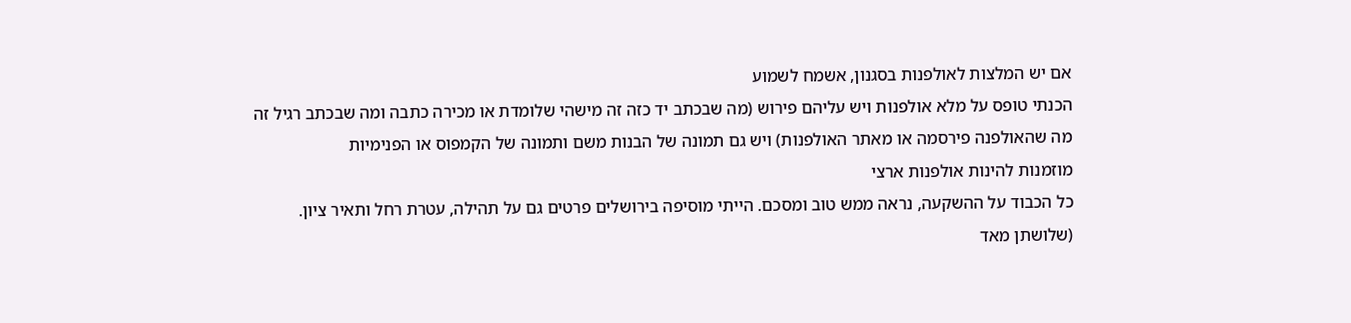אם יש המלצות לאולפנות בסגנון, אשמח לשמוע
הכנתי טופס על מלא אולפנות ויש עליהם פירוש (מה שבכתב יד כזה זה מישהי שלומדת או מכירה כתבה ומה שבכתב רגיל זה מה שהאולפנה פירסמה או מאתר האולפנות) ויש גם תמונה של הבנות משם ותמונה של הקמפוס או הפנימיות
מוזמנות להינות אולפנות ארצי
כל הכבוד על ההשקעה, נראה ממש טוב ומסכם. הייתי מוסיפה בירושלים פרטים גם על תהילה, עטרת רחל ותאיר ציון. (שלושתן מאד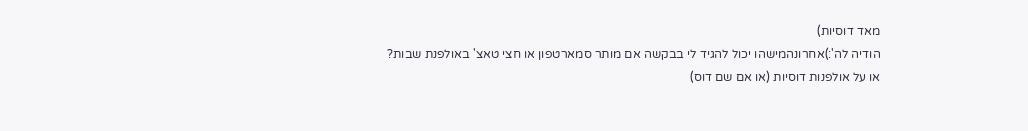מאד דוסיות)
הודיה לה':)אחרונהמישהו יכול להגיד לי בבקשה אם מותר סמארטפון או חצי טאצ' באולפנת שבות?
או על אולפנות דוסיות (או אם שם דוס)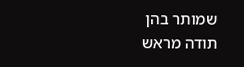שמותר בהן
תודה מראש